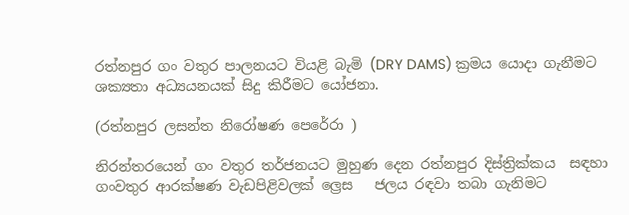රත්නපුර ගං වතුර පාලනයට වියළි බැමි (DRY DAMS) ක්‍රමය යොදා ගැනීමට ශක්‍යතා අධ්‍යයනයක් සිදු කිරීමට යෝජනා.

(රත්නපුර ලසන්ත නිරෝෂණ පෙරේරා )

නිරන්තරයෙන් ගං වතුර තර්ජනයට මුහුණ දෙන රත්නපුර දිස්ත්‍රික්කය  සඳහා ගංවතුර ආරක්ෂණ වැඩපිළිවලක් ල්‍රෙස   ජලය රඳවා තබා ගැනිමට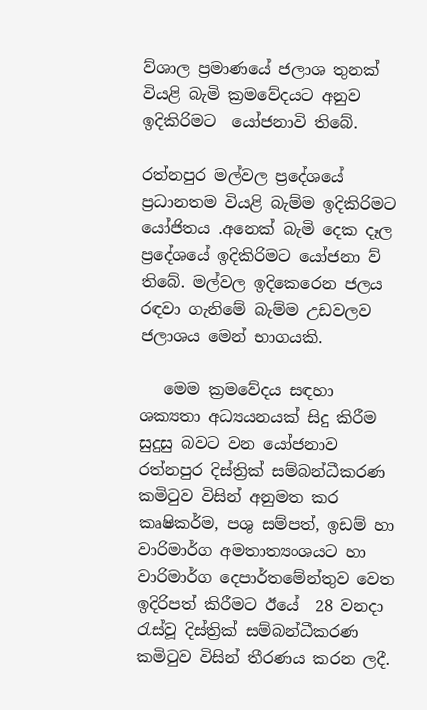ව්ශාල ප්‍රමාණයේ ජලාශ තුනක් වියළි බැමි ක්‍රමවේදයට අනුව ඉදිකිරිමට  යෝජනාවි තිබේ.

රත්නපුර මල්වල ප්‍රදේශයේ ප්‍රධානතම වියළි බැම්ම ඉදිකිරිමට යෝජිතය .අනෙක් බැමි දෙක දෑල ප්‍රදේශයේ ඉදිකිරිමට යෝජනා ව් තිබේ. මල්වල ඉදිකෙරෙන ජලය රඳවා ගැනිමේ බැම්ම උඩවලව ජලාශය මෙන් භාගයකි.

   මෙම ක්‍රමවේදය සඳහා   ශක්‍යතා අධ්‍යයනයක් සිදු කිරීම සුදුසු බවට වන යෝජනාව රත්නපුර දිස්ත්‍රික් සම්බන්ධීකරණ කමිටුව විසින් අනුමත කර කෘෂිකර්ම, පශු සම්පත්, ඉඩම් හා වාරිමාර්ග අමතාත්‍යංශයට හා වාරිමාර්ග දෙපාර්තමේන්තුව වෙත ඉදිරිපත් කිරීමට ඊයේ  28 වනදා   රැස්වූ දිස්ත්‍රික් සම්බන්ධීකරණ කමිටුව විසින් තීරණය කරන ලදී.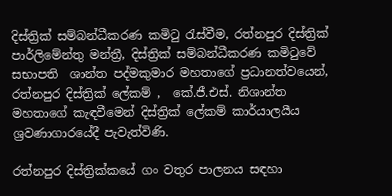දිස්ත්‍රික් සම්බන්ධීකරණ කමිටු රැස්වීම, රත්නපුර දිස්ත්‍රික් පාර්ලිමේන්තු මන්ත්‍රී, දිස්ත්‍රික් සම්බන්ධීකරණ කමිටුවේ සභාපති  ශාන්ත පද්මකුමාර මහතාගේ ප්‍රධානත්වයෙන්, රත්නපුර දිස්ත්‍රික් ලේකම් ,  කේ.ජී.එස්. නිශාන්ත මහතාගේ කැඳවීමෙන් දිස්ත්‍රික් ලේකම් කාර්යාලයීය ශ්‍රවණාගාරයේදී පැවැත්විණි.

රත්නපුර දිස්ත්‍රික්කයේ ගං වතුර පාලනය සඳහා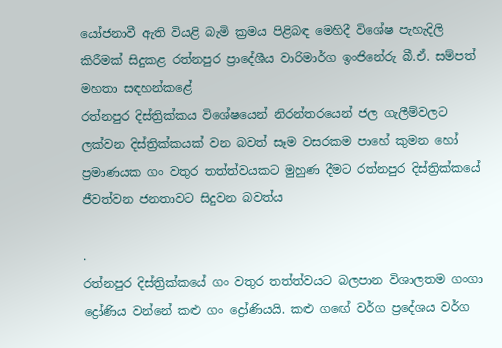යෝජනාවී ඇති වියළි බැමි ක්‍රමය පිළිබඳ මෙහිදී විශේෂ පැහැදිලි කිරීමක් සිදුකළ රත්නපුර ප්‍රාදේශීය වාරිමාර්ග ඉංජිනේරු බී.ඒ. සම්පත් මහතා සඳහන්කළේ
රත්නපුර දිස්ත්‍රික්කය විශේෂයෙන් නිරන්තරයෙන් ජල ගැලීම්වලට ලක්වන දිස්ත්‍රික්කයක් වන බවත් සෑම වසරකම පාහේ කුමන හෝ ප්‍රමාණයක ගං වතුර තත්ත්වයකට මුහුණ දීමට රත්නපුර දිස්ත්‍රික්කයේ ජීවත්වන ජනතාවට සිදුවන බවත්ය

.
රත්නපුර දිස්ත්‍රික්කයේ ගං වතුර තත්ත්වයට බලපාන විශාලතම ගංගා ද්‍රෝණිය වන්නේ කළු ගං ද්‍රෝණියයි. කළු ගඟේ වර්ග ප්‍රදේශය වර්ග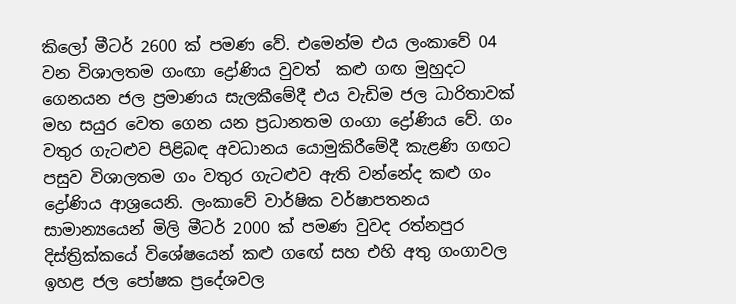කිලෝ මීටර් 2600 ක් පමණ වේ. එමෙන්ම එය ලංකාවේ 04 වන විශාලතම ගංඟා ද්‍රෝණිය වුවත්  කළු ගඟ මුහුදට ගෙනයන ජල ප්‍රමාණය සැලකීමේදී එය වැඩිම ජල ධාරිතාවක් මහ සයුර වෙත ගෙන යන ප්‍රධානතම ගංගා ද්‍රෝණිය වේ. ගං වතුර ගැටළුව පිළිබඳ අවධානය යොමුකිරීමේදී කැළණි ගඟට පසුව විශාලතම ගං වතුර ගැටළුව ඇති වන්නේද කළු ගං ද්‍රෝණිය ආශ්‍රයෙනි. ලංකාවේ වාර්ෂික වර්ෂාපතනය සාමාන්‍යයෙන් මිලි මීටර් 2000 ක් පමණ වුවද රත්නපුර දිස්ත්‍රික්කයේ විශේෂයෙන් කළු ගඟේ සහ එහි අතු ගංගාවල ඉහළ ජල පෝෂක ප්‍රදේශවල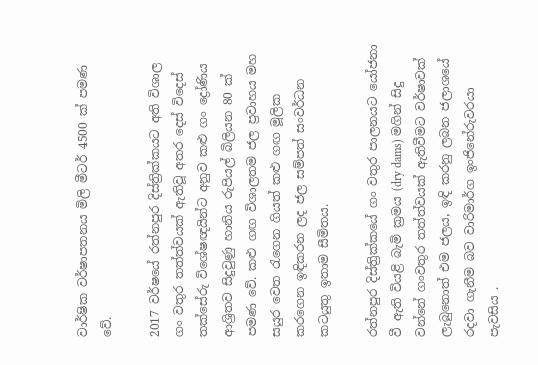වාර්ෂික වර්ෂාපතනය මිලි මීටර් 4500 ක් පමණ වේ.

2017 වර්ෂයේ රත්නපුර දිස්ත්‍රික්කයට අති විශාල ගං වතුර තත්ත්වයක් ඇතිවූ අතර දෙස් විදෙස් තක්සේරු විශේෂඥයින්ට අනුව කළු ගං ද්‍රෝණිය ආශ්‍රිතව සිදුවුණු හානිය රුපියල් බිලියන 80 ක් පමණ වේ. කළු ගඟ විශාලතම ජල ප්‍රවාහය මහ සයුර වෙත රැගෙන ගියත් කළු ගඟ මූලික කරගෙන ඉඳිකරන ලද ජල සම්පත් සංවර්ධන කටයුතු ඉතාම සීමිතය.

රත්නපුර දිස්ත්‍රික්කයේ ගං වතුර පාලනයට යෝජනා වී ඇති වියළි බැමි ක්‍රමය (dry dams) මගින් සිදු වන්නේ ගංවතුර තත්ත්වයක් ඇතිවීමට වර්ෂාවක් ලැබුනොත් එම ජලය, ඉඳි කරනු ලබන ජලාශයේ රදවා ගැනීම බව වාරිමාර්ග ඉංජිනේරුවරයා පැවසිය .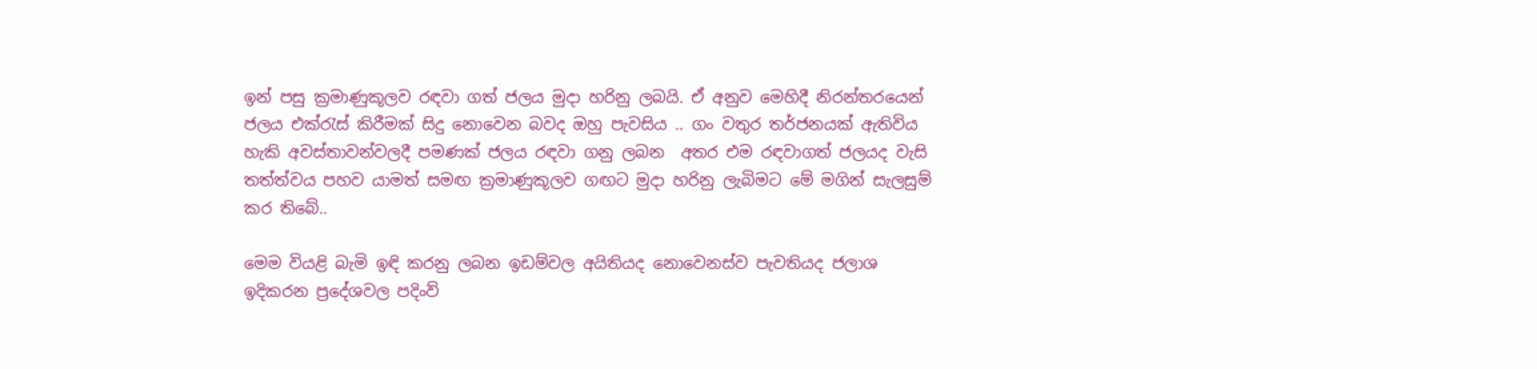ඉන් පසු ක්‍රමාණුකූලව රඳවා ගත් ජලය මුදා හරිනු ලබයි. ඒ අනුව මෙහිදී නිරන්තරයෙන් ජලය එක්රැස් කිරීමක් සිදු නොවෙන බවද ඔහු පැවසිය .. ගං වතුර තර්ජනයක් ඇතිවිය හැකි අවස්තාවන්වලදී පමණක් ජලය රඳවා ගනු ලබන  අතර එම රඳවාගත් ජලයද වැසි තත්ත්වය පහව යාමත් සමඟ ක්‍රමාණුකූලව ගඟට මුදා හරිනු ලැබිමට මේ මගින් සැලසුම් කර තිබේ..

මෙම වියළි බැමි ඉඳි කරනු ලබන ඉඩම්වල අයිතියද නොවෙනස්ව පැවතියද ජලාශ ඉදිකරන ප්‍රදේශවල පදිංව්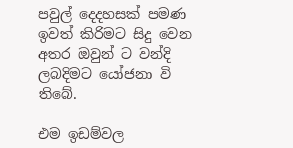පවුල් දෙදහසක් පමණ ඉවත් කිරිමට සිදු වෙන අතර ඔවුන් ට වන්දි ලබදිමට යෝජනා වි තිබේ.

එම ඉඩම්වල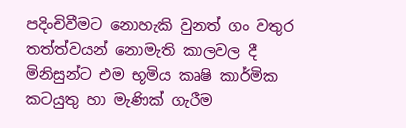පදිංචිවීමට නොහැකි වුනත් ගං වතුර තත්ත්වයන් නොමැති කාලවල දී මිනිසුන්ට එම භූමිය කෘෂි කාර්මික කටයුතු හා මැණික් ගැරීම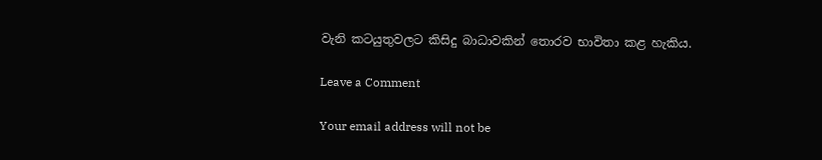වැනි කටයුතුවලට කිසිදු බාධාවකින් තොරව භාවිතා කළ හැකිය.

Leave a Comment

Your email address will not be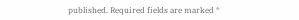published. Required fields are marked *